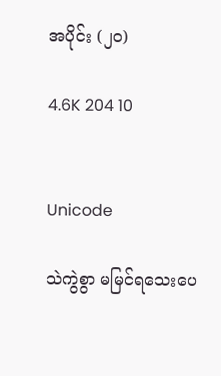အပိုင်း (၂၀)

4.6K 204 10


Unicode

သဲကွဲစွာ မမြင်ရသေးပေ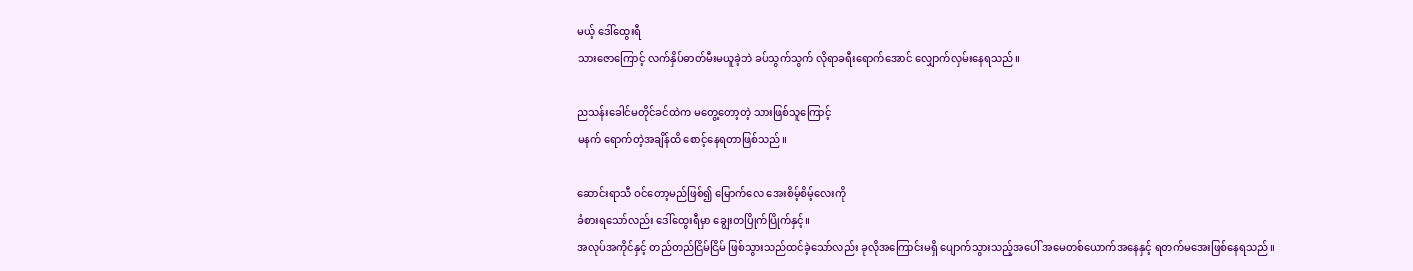မယ့် ဒေါ်ထွေးရီ
သားဇောကြောင့် လက်နှိပ်ဓာတ်မီးမယူခဲ့ဘဲ ခပ်သွက်သွက် လိုရာခရီးရောက်အောင် လျှောက်လှမ်းနေရသည်။

ညသန်းခေါင်မတိုင်ခင်ထဲက မတွေ့တော့တဲ့ သားဖြစ်သူကြောင့်
မနက် ရောက်တဲ့အချိန်ထိ စောင့်နေရတာဖြစ်သည်။

ဆောင်းရာသီ ဝင်တော့မည်ဖြစ်၍ မြောက်လေ အေးစိမ့်စိမ့်လေးကို
ခံစားရသော်လည်း ဒေါ်ထွေးရီမှာ ချွေးတပြိုက်ပြိုက်နှင့်။
အလုပ်အကိုင်နှင့် တည်တည်ငြိမ်ငြိမ် ဖြစ်သွားသည်ထင်ခဲ့သော်လည်း ခုလိုအကြောင်းမရှိ ပျောက်သွားသည့်အပေါ် အမေတစ်ယောက်အနေနှင့် ရတက်မအေးဖြစ်နေရသည်။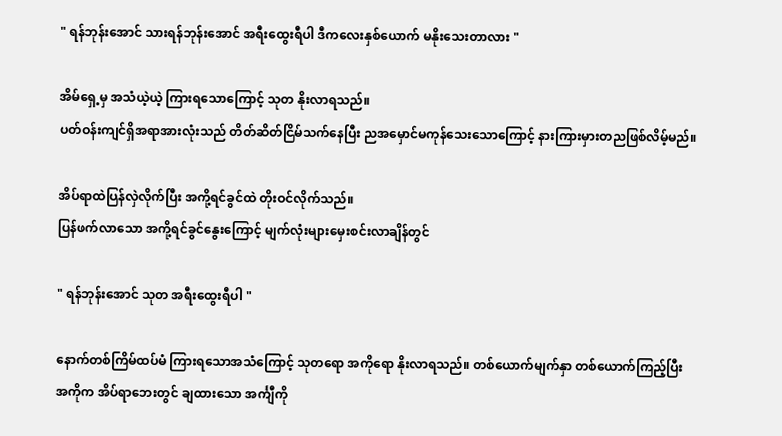" ရန်ဘုန်းအောင် သားရန်ဘုန်းအောင် အရီးထွေးရီပါ ဒီကလေးနှစ်ယောက် မနိုးသေးတာလား "

အိမ်ရှေ့မှ အသံယဲ့ယဲ့ ကြားရသောကြောင့် သုတ နိုးလာရသည်။
ပတ်ဝန်းကျင်ရှိအရာအားလုံးသည် တိတ်ဆိတ်ငြိမ်သက်နေပြီး ညအမှောင်မကုန်သေးသောကြောင့် နားကြားမှားတညဖြစ်လိမ့်မည်။

အိပ်ရာထဲပြန်လှဲလိုက်ပြီး အကို့ရင်ခွင်ထဲ တိုးဝင်လိုက်သည်။
ပြန်ဖက်လာသော အကို့ရင်ခွင်နွေးကြောင့် မျက်လုံးများမှေးစင်းလာချိန်တွင်

" ရန်ဘုန်းအောင် သုတ အရီးထွေးရီပါ "

နောက်တစ်ကြိမ်ထပ်မံ ကြားရသောအသံကြောင့် သုတရော အကိုရော နိုးလာရသည်။ တစ်ယောက်မျက်နှာ တစ်ယောက်ကြည့်ပြီး
အကိုက အိပ်ရာဘေးတွင် ချထားသော အင်္ကျီကို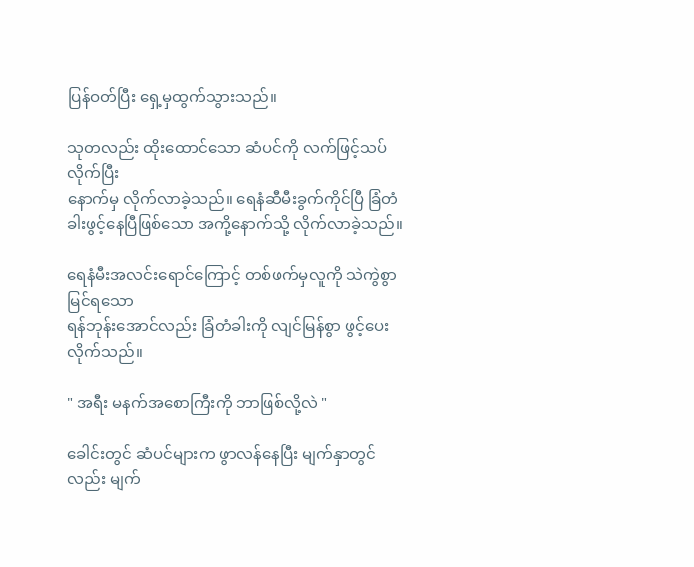ပြန်ဝတ်ပြီး ရှေ့မှထွက်သွားသည်။

သုတလည်း ထိုးထောင်သော ဆံပင်ကို လက်ဖြင့်သပ်လိုက်ပြီး
နောက်မှ လိုက်လာခဲ့သည်။ ရေနံဆီမီးခွက်ကိုင်ပြီ ခြံတံခါးဖွင့်နေပြီဖြစ်သော အကို့နောက်သို့ လိုက်လာခဲ့သည်။

ရေနံမီးအလင်းရောင်ကြောင့် တစ်ဖက်မှလူကို သဲကွဲစွာ မြင်ရသော
ရန်ဘုန်းအောင်လည်း ခြံတံခါးကို လျင်မြန်စွာ ဖွင့်ပေးလိုက်သည်။

" အရီး မနက်အစောကြီးကို ဘာဖြစ်လို့လဲ "

ခေါင်းတွင် ဆံပင်များက ဖွာလန်နေပြီး မျက်နှာတွင်လည်း မျက်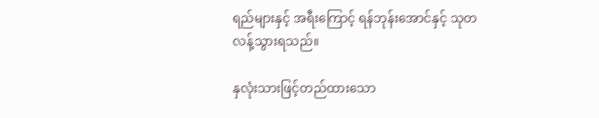ရည်များနှင့် အရီးကြောင့် ရန်ဘုန်းအောင်နှင့် သုတ
လန့်သွားရသည်။

နှလုံးသားဖြင့်တည်ထားသော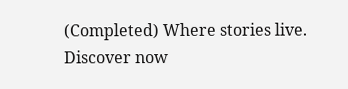(Completed) Where stories live. Discover now